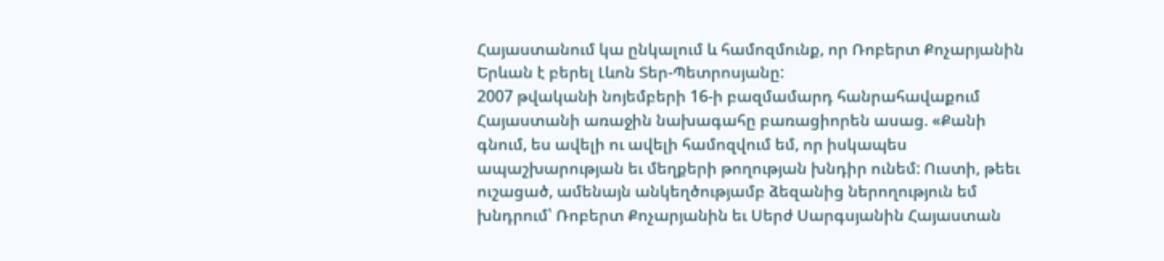Հայաստանում կա ընկալում և համոզմունք, որ Ռոբերտ Քոչարյանին Երևան է բերել Լևոն Տեր-Պետրոսյանը:
2007 թվականի նոյեմբերի 16-ի բազմամարդ հանրահավաքում Հայաստանի առաջին նախագահը բառացիորեն ասաց. «Քանի գնում, ես ավելի ու ավելի համոզվում եմ, որ իսկապես ապաշխարության եւ մեղքերի թողության խնդիր ունեմ: Ուստի, թեեւ ուշացած, ամենայն անկեղծությամբ ձեզանից ներողություն եմ խնդրում՝ Ռոբերտ Քոչարյանին եւ Սերժ Սարգսյանին Հայաստան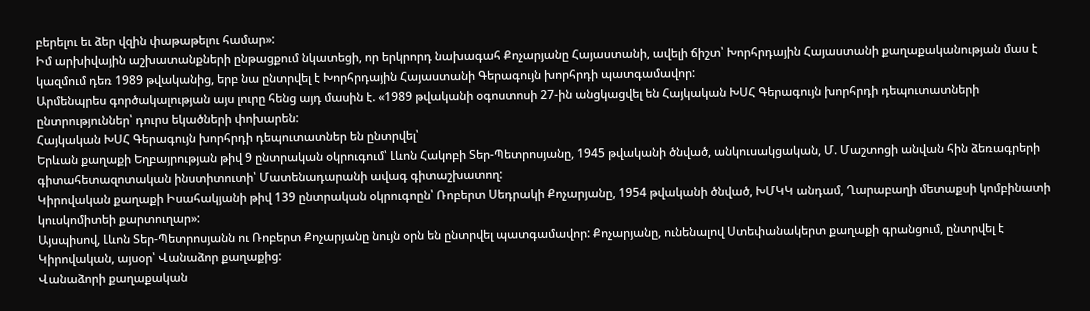բերելու եւ ձեր վզին փաթաթելու համար»:
Իմ արխիվային աշխատանքների ընթացքում նկատեցի, որ երկրորդ նախագահ Քոչարյանը Հայաստանի, ավելի ճիշտ՝ Խորհրդային Հայաստանի քաղաքականության մաս է կազմում դեռ 1989 թվականից, երբ նա ընտրվել է Խորհրդային Հայաստանի Գերագույն խորհրդի պատգամավոր:
Արմենպրես գործակալության այս լուրը հենց այդ մասին է. «1989 թվականի օգոստոսի 27-ին անցկացվել են Հայկական ԽՍՀ Գերագույն խորհրդի դեպուտատների ընտրություններ՝ դուրս եկածների փոխարեն:
Հայկական ԽՍՀ Գերագույն խորհրդի դեպուտատներ են ընտրվել՝
Երևան քաղաքի Եղբայրության թիվ 9 ընտրական օկրուգում՝ Լևոն Հակոբի Տեր-Պետրոսյանը, 1945 թվականի ծնված, անկուսակցական, Մ. Մաշտոցի անվան հին ձեռագրերի գիտահետազոտական ինստիտուտի՝ Մատենադարանի ավագ գիտաշխատող:
Կիրովական քաղաքի Իսահակյանի թիվ 139 ընտրական օկրուգոըն՝ Ռոբերտ Սեդրակի Քոչարյանը, 1954 թվականի ծնված, ԽՄԿԿ անդամ, Ղարաբաղի մետաքսի կոմբինատի կուսկոմիտեի քարտուղար»:
Այսպիսով, Լևոն Տեր-Պետրոսյանն ու Ռոբերտ Քոչարյանը նույն օրն են ընտրվել պատգամավոր: Քոչարյանը, ունենալով Ստեփանակերտ քաղաքի գրանցում, ընտրվել է Կիրովական, այսօր՝ Վանաձոր քաղաքից:
Վանաձորի քաղաքական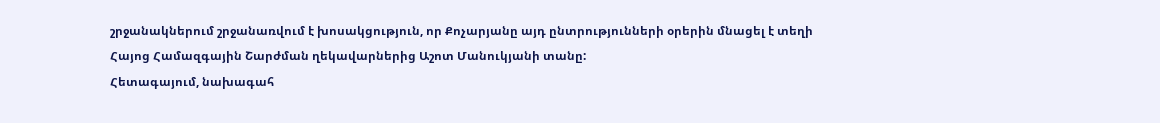շրջանակներում շրջանառվում է խոսակցություն, որ Քոչարյանը այդ ընտրությունների օրերին մնացել է տեղի Հայոց Համազգային Շարժման ղեկավարներից Աշոտ Մանուկյանի տանը:
Հետագայում, նախագահ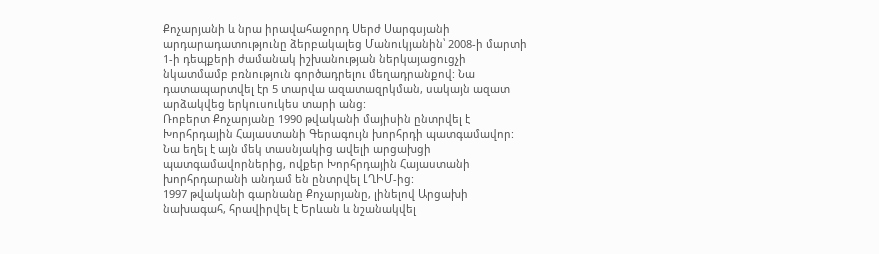Քոչարյանի և նրա իրավահաջորդ Սերժ Սարգսյանի արդարադատությունը ձերբակալեց Մանուկյանին՝ 2008-ի մարտի 1-ի դեպքերի ժամանակ իշխանության ներկայացուցչի նկատմամբ բռնություն գործադրելու մեղադրանքով: Նա դատապարտվել էր 5 տարվա ազատազրկման, սակայն ազատ արձակվեց երկուսուկես տարի անց:
Ռոբերտ Քոչարյանը 1990 թվականի մայիսին ընտրվել է Խորհրդային Հայաստանի Գերագույն խորհրդի պատգամավոր: Նա եղել է այն մեկ տասնյակից ավելի արցախցի պատգամավորներից, ովքեր Խորհրդային Հայաստանի խորհրդարանի անդամ են ընտրվել ԼՂԻՄ-ից:
1997 թվականի գարնանը Քոչարյանը, լինելով Արցախի նախագահ, հրավիրվել է Երևան և նշանակվել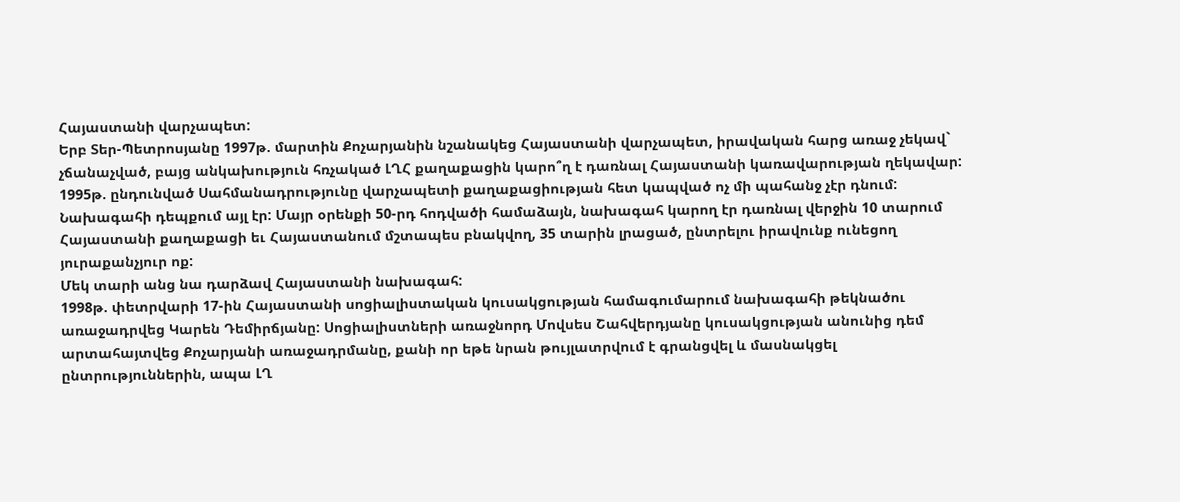Հայաստանի վարչապետ:
Երբ Տեր-Պետրոսյանը 1997թ. մարտին Քոչարյանին նշանակեց Հայաստանի վարչապետ, իրավական հարց առաջ չեկավ` չճանաչված, բայց անկախություն հռչակած ԼՂՀ քաղաքացին կարո՞ղ է դառնալ Հայաստանի կառավարության ղեկավար: 1995թ. ընդունված Սահմանադրությունը վարչապետի քաղաքացիության հետ կապված ոչ մի պահանջ չէր դնում: Նախագահի դեպքում այլ էր: Մայր օրենքի 50-րդ հոդվածի համաձայն, նախագահ կարող էր դառնալ վերջին 10 տարում Հայաստանի քաղաքացի եւ Հայաստանում մշտապես բնակվող, 35 տարին լրացած, ընտրելու իրավունք ունեցող յուրաքանչյուր ոք:
Մեկ տարի անց նա դարձավ Հայաստանի նախագահ:
1998թ. փետրվարի 17-ին Հայաստանի սոցիալիստական կուսակցության համագումարում նախագահի թեկնածու առաջադրվեց Կարեն Դեմիրճյանը: Սոցիալիստների առաջնորդ Մովսես Շահվերդյանը կուսակցության անունից դեմ արտահայտվեց Քոչարյանի առաջադրմանը, քանի որ եթե նրան թույլատրվում է գրանցվել և մասնակցել ընտրություններին, ապա ԼՂ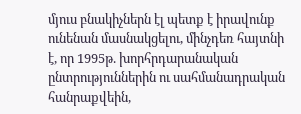մյուս բնակիչներն էլ պետք է իրավունք ունենան մասնակցելու, մինչդեռ հայտնի է, որ 1995թ. խորհրդարանական ընտրություններին ու սահմանադրական հանրաքվեին,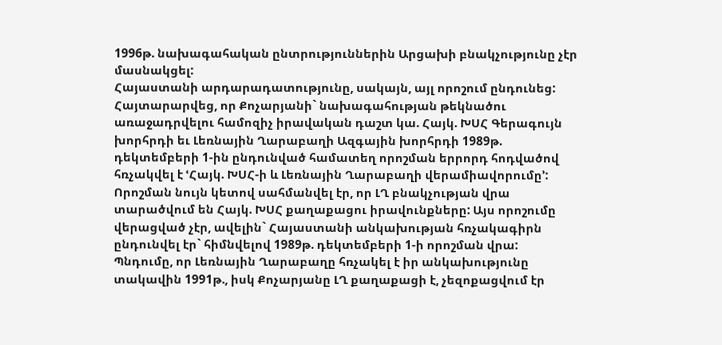1996թ. նախագահական ընտրություններին Արցախի բնակչությունը չէր մասնակցել:
Հայաստանի արդարադատությունը, սակայն, այլ որոշում ընդունեց: Հայտարարվեց, որ Քոչարյանի` նախագահության թեկնածու առաջադրվելու համոզիչ իրավական դաշտ կա. Հայկ. ԽՍՀ Գերագույն խորհրդի եւ Լեռնային Ղարաբաղի Ազգային խորհրդի 1989թ. դեկտեմբերի 1-ին ընդունված համատեղ որոշման երրորդ հոդվածով հռչակվել է ՙՀայկ. ԽՍՀ-ի և Լեռնային Ղարաբաղի վերամիավորումը՚: Որոշման նույն կետով սահմանվել էր, որ ԼՂ բնակչության վրա տարածվում են Հայկ. ԽՍՀ քաղաքացու իրավունքները: Այս որոշումը վերացված չէր, ավելին` Հայաստանի անկախության հռչակագիրն ընդունվել էր` հիմնվելով 1989թ. դեկտեմբերի 1-ի որոշման վրա:
Պնդումը, որ Լեռնային Ղարաբաղը հռչակել է իր անկախությունը տակավին 1991թ., իսկ Քոչարյանը ԼՂ քաղաքացի է, չեզոքացվում էր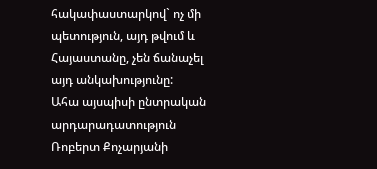հակափաստարկով` ոչ մի պետություն, այդ թվում և Հայաստանը, չեն ճանաչել այդ անկախությունը:
Ահա այսպիսի ընտրական արդարադատություն Ռոբերտ Քոչարյանի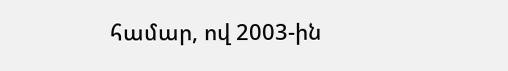համար, ով 2003-ին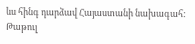ևս հինգ դարձավ Հայաստանի նախագահ:
Թաթուլ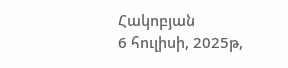Հակոբյան
6 հուլիսի, 2025թ,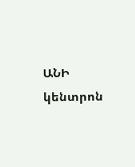ԱՆԻ կենտրոն